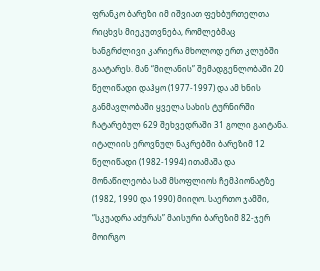ფრანკო ბარეზი იმ იშვიათ ფეხბურთელთა რიცხვს მიეკუთვნება, რომლებმაც ხანგრძლივი კარიერა მხოლოდ ერთ კლუბში გაატარეს. მან “მილანის” შემადგენლობაში 20 წელიწადი დაჰყო (1977-1997) და ამ ხნის განმავლობაში ყველა სახის ტურნირში ჩატარებულ 629 შეხვედრაში 31 გოლი გაიტანა. იტალიის ეროვნულ ნაკრებში ბარეზიმ 12 წელიწადი (1982-1994) ითამაშა და მონაწილეობა სამ მსოფლიოს ჩემპიონატზე (1982, 1990 და 1990) მიიღო. საერთო ჯამში, “სკუადრა აძურას” მაისური ბარეზიმ 82-ჯერ მოირგო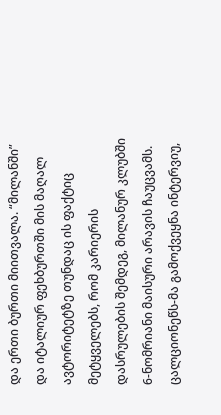და ერთი ბურთი მიითვალა. “მილანში” და იტალიურ ფეხბურთში მის მაღალ ავტორიტეტზე თუნდაც ის ფაქტიც მეტყველებს, რომ კარიერის დასრულების შემდეგ, მილანურ კლუბში 6-ნომრიანი მაისური არავის ჩაუცვამს.
ცალციონეწს-მა გამოქვეყნა ინტერვიუ,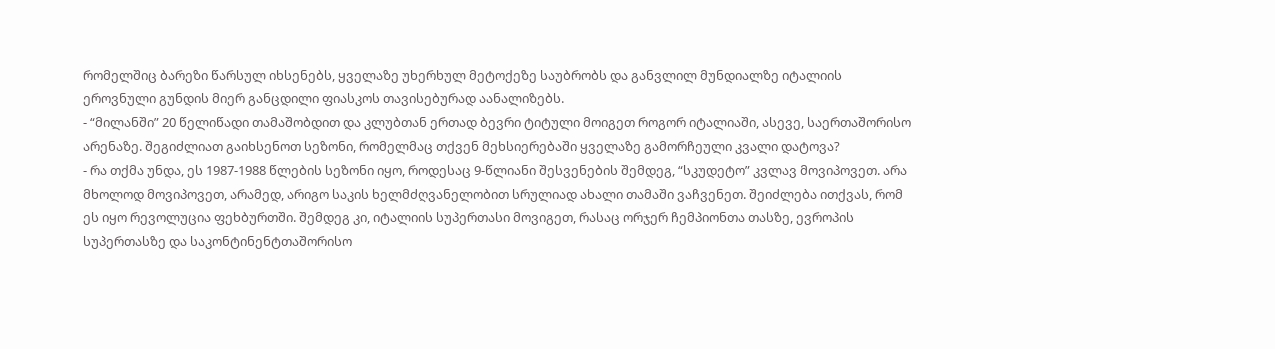რომელშიც ბარეზი წარსულ იხსენებს, ყველაზე უხერხულ მეტოქეზე საუბრობს და განვლილ მუნდიალზე იტალიის ეროვნული გუნდის მიერ განცდილი ფიასკოს თავისებურად აანალიზებს.
- “მილანში” 20 წელიწადი თამაშობდით და კლუბთან ერთად ბევრი ტიტული მოიგეთ როგორ იტალიაში, ასევე, საერთაშორისო არენაზე. შეგიძლიათ გაიხსენოთ სეზონი, რომელმაც თქვენ მეხსიერებაში ყველაზე გამორჩეული კვალი დატოვა?
- რა თქმა უნდა, ეს 1987-1988 წლების სეზონი იყო, როდესაც 9-წლიანი შესვენების შემდეგ, “სკუდეტო” კვლავ მოვიპოვეთ. არა მხოლოდ მოვიპოვეთ, არამედ, არიგო საკის ხელმძღვანელობით სრულიად ახალი თამაში ვაჩვენეთ. შეიძლება ითქვას, რომ ეს იყო რევოლუცია ფეხბურთში. შემდეგ კი, იტალიის სუპერთასი მოვიგეთ, რასაც ორჯერ ჩემპიონთა თასზე, ევროპის სუპერთასზე და საკონტინენტთაშორისო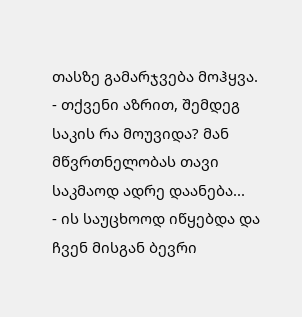თასზე გამარჯვება მოჰყვა.
- თქვენი აზრით, შემდეგ საკის რა მოუვიდა? მან მწვრთნელობას თავი საკმაოდ ადრე დაანება...
- ის საუცხოოდ იწყებდა და ჩვენ მისგან ბევრი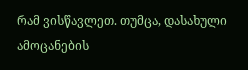რამ ვისწავლეთ. თუმცა, დასახული ამოცანების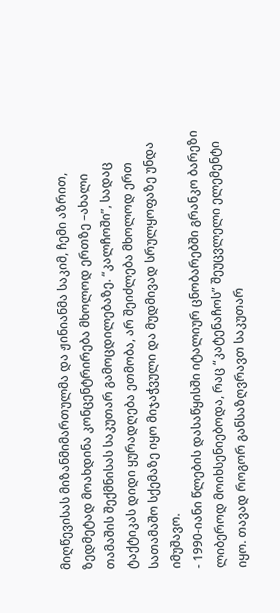მიღწევისას მიზანმიმართულმა და ჟინიანმა საკიმ, ჩემი აზრით, ზედმეტად მოახდინა კონცენტრირება მხოლოდ ერთზე –ახალი თამაშის შექმნისას საკუთარ გამოცდილებაზე. “კალჩოში”, სადაც ტაქტიკას დიდი ყურადღება ეთმობა, არ შეიძლება მხოლოდ ერთ სათამაშო სქემაზე იყო მიჯაჭვული და მუდმივად სრულყოფაზე უნდა იმუშავო.
- 1990-იანი წლების დასაწყისში იტალიურ ცნობარებში გრანკო ბარეზი ლიბეროდ მოიხსენიებოდა, რაც “კატენაჩოს” შეუცვლელი ელემენტი იყო. თავად როგორ განსაზღვრავთ საკუთარ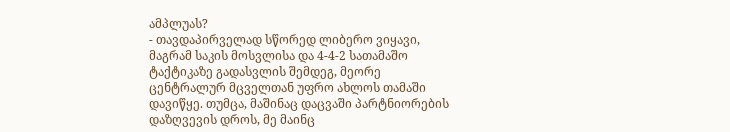ამპლუას?
- თავდაპირველად სწორედ ლიბერო ვიყავი, მაგრამ საკის მოსვლისა და 4-4-2 სათამაშო ტაქტიკაზე გადასვლის შემდეგ, მეორე ცენტრალურ მცველთან უფრო ახლოს თამაში დავიწყე. თუმცა, მაშინაც დაცვაში პარტნიორების დაზღვევის დროს, მე მაინც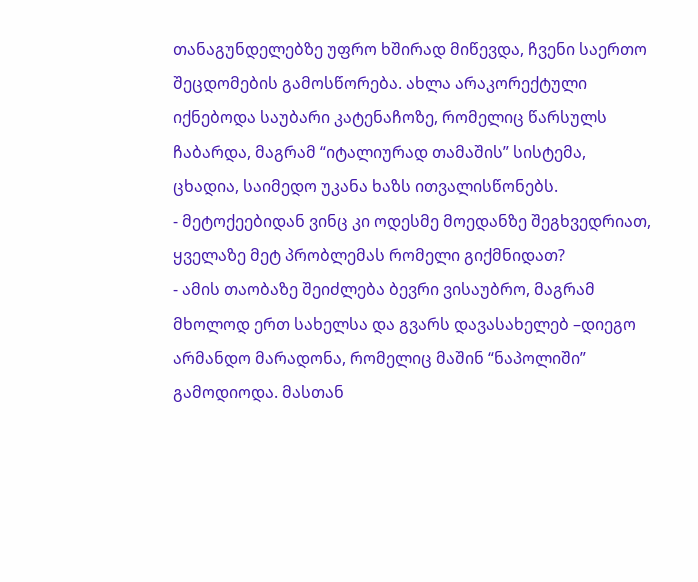თანაგუნდელებზე უფრო ხშირად მიწევდა, ჩვენი საერთო შეცდომების გამოსწორება. ახლა არაკორექტული იქნებოდა საუბარი კატენაჩოზე, რომელიც წარსულს ჩაბარდა, მაგრამ “იტალიურად თამაშის” სისტემა, ცხადია, საიმედო უკანა ხაზს ითვალისწონებს.
- მეტოქეებიდან ვინც კი ოდესმე მოედანზე შეგხვედრიათ, ყველაზე მეტ პრობლემას რომელი გიქმნიდათ?
- ამის თაობაზე შეიძლება ბევრი ვისაუბრო, მაგრამ მხოლოდ ერთ სახელსა და გვარს დავასახელებ –დიეგო არმანდო მარადონა, რომელიც მაშინ “ნაპოლიში” გამოდიოდა. მასთან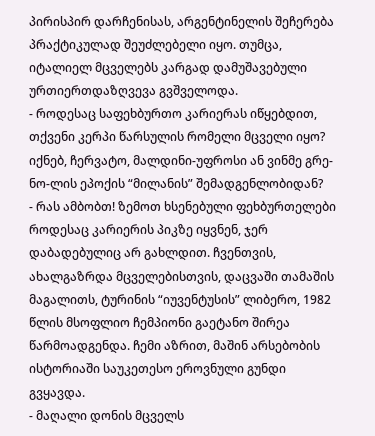პირისპირ დარჩენისას, არგენტინელის შეჩერება პრაქტიკულად შეუძლებელი იყო. თუმცა, იტალიელ მცველებს კარგად დამუშავებული ურთიერთდაზღვევა გვშველოდა.
- როდესაც საფეხბურთო კარიერას იწყებდით, თქვენი კერპი წარსულის რომელი მცველი იყო? იქნებ, ჩერვატო, მალდინი-უფროსი ან ვინმე გრე-ნო-ლის ეპოქის “მილანის” შემადგენლობიდან?
- რას ამბობთ! ზემოთ ხსენებული ფეხბურთელები როდესაც კარიერის პიკზე იყვნენ, ჯერ დაბადებულიც არ გახლდით. ჩვენთვის, ახალგაზრდა მცველებისთვის, დაცვაში თამაშის მაგალითს, ტურინის “იუვენტუსის” ლიბერო, 1982 წლის მსოფლიო ჩემპიონი გაეტანო შირეა წარმოადგენდა. ჩემი აზრით, მაშინ არსებობის ისტორიაში საუკეთესო ეროვნული გუნდი გვყავდა.
- მაღალი დონის მცველს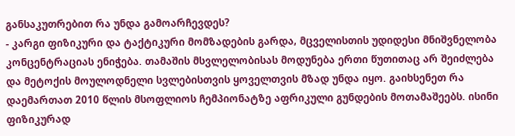განსაკუთრებით რა უნდა გამოარჩევდეს?
- კარგი ფიზიკური და ტაქტიკური მომზადების გარდა, მცველისთის უდიდესი მნიშვნელობა კონცენტრაციას ენიჭება. თამაშის მსვლელობისას მოდუნება ერთი წუთითაც არ შეიძლება და მეტოქის მოულოდნელი სვლებისთვის ყოველთვის მზად უნდა იყო. გაიხსენეთ რა დაემართათ 2010 წლის მსოფლიოს ჩემპიონატზე აფრიკული გუნდების მოთამაშეებს. ისინი ფიზიკურად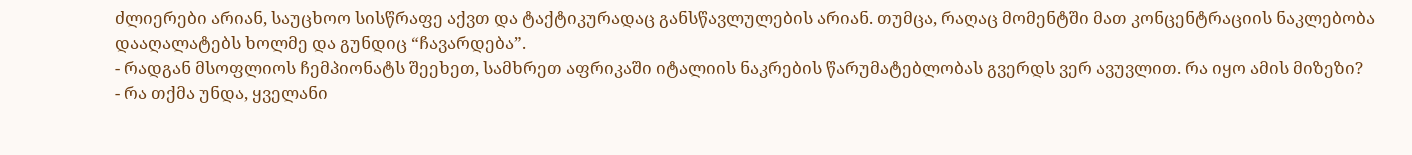ძლიერები არიან, საუცხოო სისწრაფე აქვთ და ტაქტიკურადაც განსწავლულების არიან. თუმცა, რაღაც მომენტში მათ კონცენტრაციის ნაკლებობა დააღალატებს ხოლმე და გუნდიც “ჩავარდება”.
- რადგან მსოფლიოს ჩემპიონატს შეეხეთ, სამხრეთ აფრიკაში იტალიის ნაკრების წარუმატებლობას გვერდს ვერ ავუვლით. რა იყო ამის მიზეზი?
- რა თქმა უნდა, ყველანი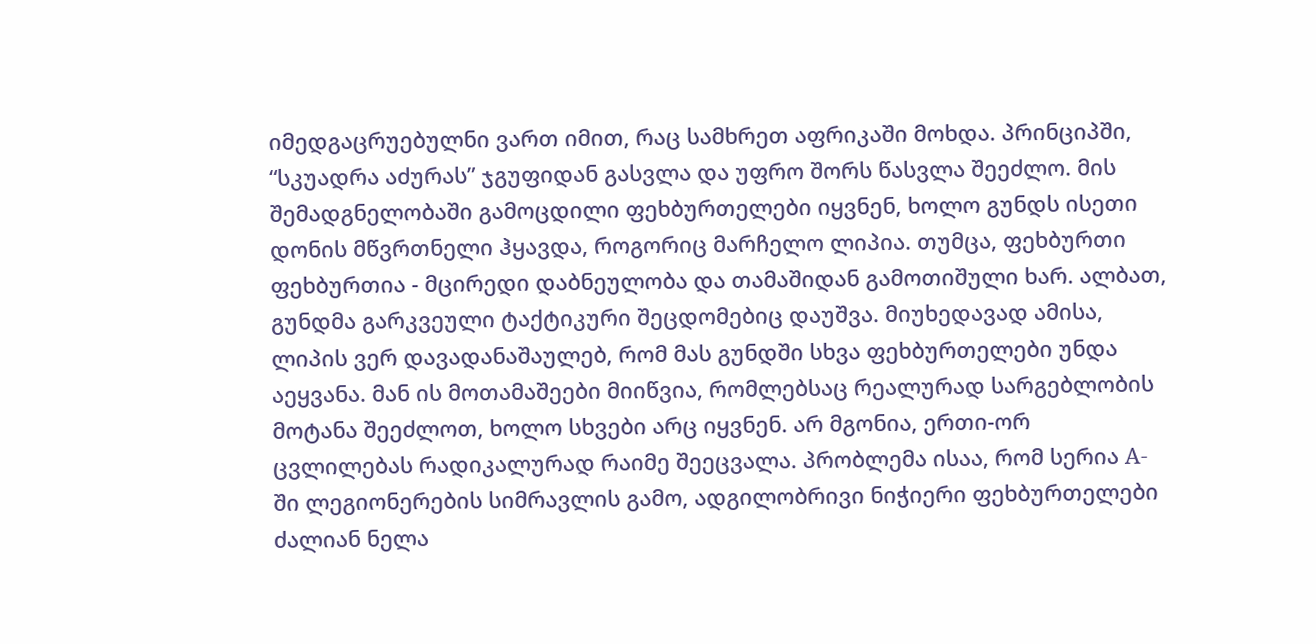იმედგაცრუებულნი ვართ იმით, რაც სამხრეთ აფრიკაში მოხდა. პრინციპში, “სკუადრა აძურას” ჯგუფიდან გასვლა და უფრო შორს წასვლა შეეძლო. მის შემადგნელობაში გამოცდილი ფეხბურთელები იყვნენ, ხოლო გუნდს ისეთი დონის მწვრთნელი ჰყავდა, როგორიც მარჩელო ლიპია. თუმცა, ფეხბურთი ფეხბურთია - მცირედი დაბნეულობა და თამაშიდან გამოთიშული ხარ. ალბათ, გუნდმა გარკვეული ტაქტიკური შეცდომებიც დაუშვა. მიუხედავად ამისა, ლიპის ვერ დავადანაშაულებ, რომ მას გუნდში სხვა ფეხბურთელები უნდა აეყვანა. მან ის მოთამაშეები მიიწვია, რომლებსაც რეალურად სარგებლობის მოტანა შეეძლოთ, ხოლო სხვები არც იყვნენ. არ მგონია, ერთი-ორ ცვლილებას რადიკალურად რაიმე შეეცვალა. პრობლემა ისაა, რომ სერია A-ში ლეგიონერების სიმრავლის გამო, ადგილობრივი ნიჭიერი ფეხბურთელები ძალიან ნელა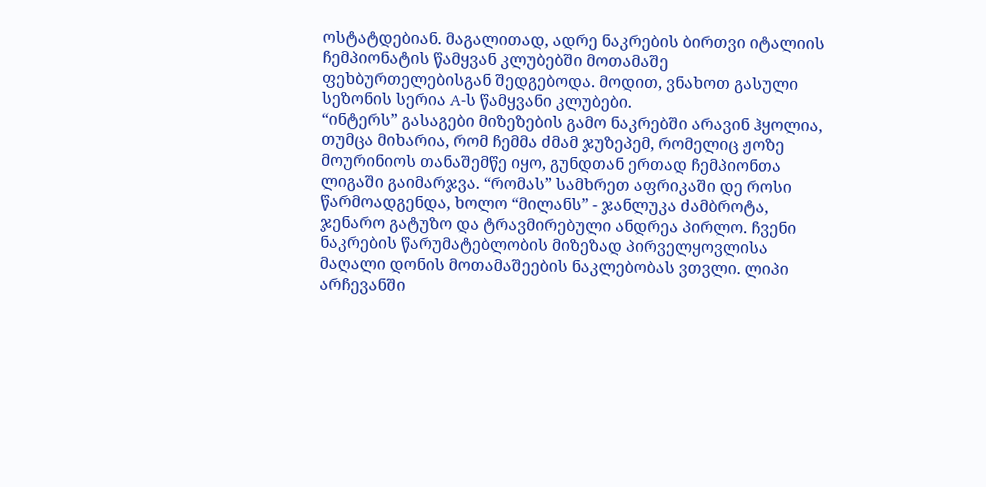ოსტატდებიან. მაგალითად, ადრე ნაკრების ბირთვი იტალიის ჩემპიონატის წამყვან კლუბებში მოთამაშე ფეხბურთელებისგან შედგებოდა. მოდით, ვნახოთ გასული სეზონის სერია A-ს წამყვანი კლუბები.
“ინტერს” გასაგები მიზეზების გამო ნაკრებში არავინ ჰყოლია, თუმცა მიხარია, რომ ჩემმა ძმამ ჯუზეპემ, რომელიც ჟოზე მოურინიოს თანაშემწე იყო, გუნდთან ერთად ჩემპიონთა ლიგაში გაიმარჯვა. “რომას” სამხრეთ აფრიკაში დე როსი წარმოადგენდა, ხოლო “მილანს” - ჯანლუკა ძამბროტა, ჯენარო გატუზო და ტრავმირებული ანდრეა პირლო. ჩვენი ნაკრების წარუმატებლობის მიზეზად პირველყოვლისა მაღალი დონის მოთამაშეების ნაკლებობას ვთვლი. ლიპი არჩევანში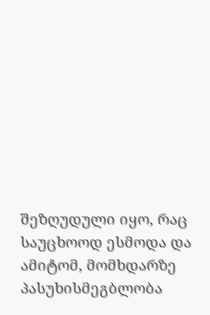შეზღუდული იყო, რაც საუცხოოდ ესმოდა და ამიტომ, მომხდარზე პასუხისმეგბლობა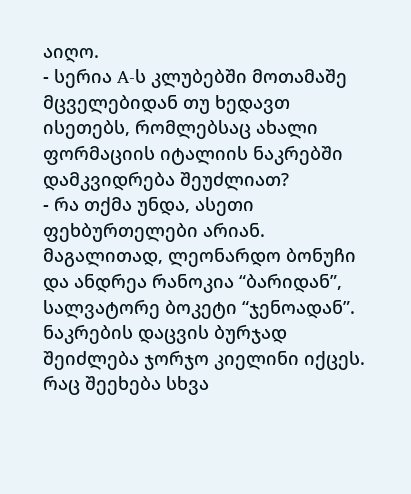აიღო.
- სერია A-ს კლუბებში მოთამაშე მცველებიდან თუ ხედავთ ისეთებს, რომლებსაც ახალი ფორმაციის იტალიის ნაკრებში დამკვიდრება შეუძლიათ?
- რა თქმა უნდა, ასეთი ფეხბურთელები არიან. მაგალითად, ლეონარდო ბონუჩი და ანდრეა რანოკია “ბარიდან”, სალვატორე ბოკეტი “ჯენოადან”. ნაკრების დაცვის ბურჯად შეიძლება ჯორჯო კიელინი იქცეს. რაც შეეხება სხვა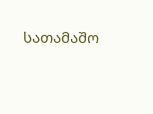სათამაშო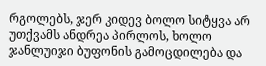რგოლებს, ჯერ კიდევ ბოლო სიტყვა არ უთქვამს ანდრეა პირლოს, ხოლო ჯანლუიჯი ბუფონის გამოცდილება და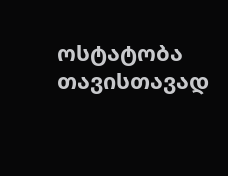ოსტატობა თავისთავად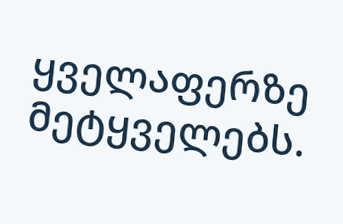ყველაფერზე მეტყველებს.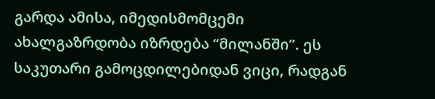გარდა ამისა, იმედისმომცემი ახალგაზრდობა იზრდება “მილანში”. ეს საკუთარი გამოცდილებიდან ვიცი, რადგან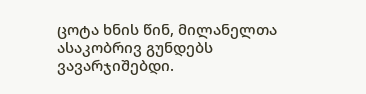ცოტა ხნის წინ, მილანელთა ასაკობრივ გუნდებს ვავარჯიშებდი.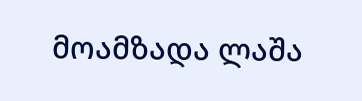მოამზადა ლაშა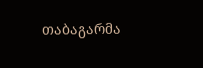თაბაგარმა